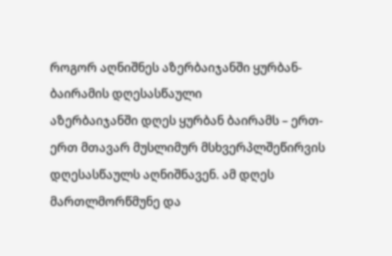როგორ აღნიშნეს აზერბაიჯანში ყურბან-ბაირამის დღესასწაული
აზერბაიჯანში დღეს ყურბან ბაირამს – ერთ-ერთ მთავარ მუსლიმურ მსხვერპლშეწირვის დღესასწაულს აღნიშნავენ. ამ დღეს მართლმორწმუნე და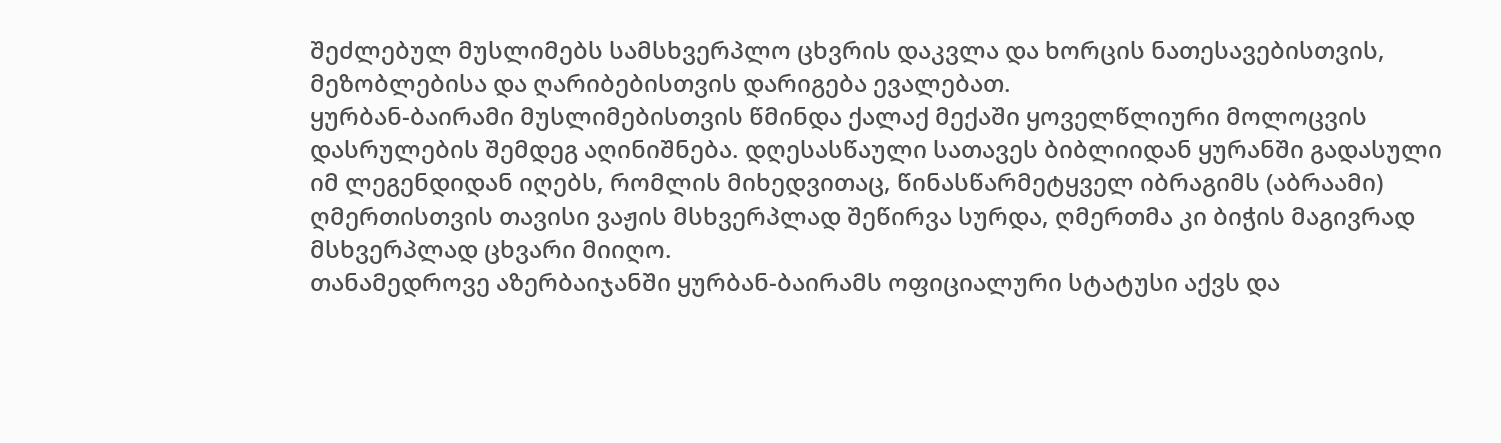შეძლებულ მუსლიმებს სამსხვერპლო ცხვრის დაკვლა და ხორცის ნათესავებისთვის, მეზობლებისა და ღარიბებისთვის დარიგება ევალებათ.
ყურბან-ბაირამი მუსლიმებისთვის წმინდა ქალაქ მექაში ყოველწლიური მოლოცვის დასრულების შემდეგ აღინიშნება. დღესასწაული სათავეს ბიბლიიდან ყურანში გადასული იმ ლეგენდიდან იღებს, რომლის მიხედვითაც, წინასწარმეტყველ იბრაგიმს (აბრაამი) ღმერთისთვის თავისი ვაჟის მსხვერპლად შეწირვა სურდა, ღმერთმა კი ბიჭის მაგივრად მსხვერპლად ცხვარი მიიღო.
თანამედროვე აზერბაიჯანში ყურბან-ბაირამს ოფიციალური სტატუსი აქვს და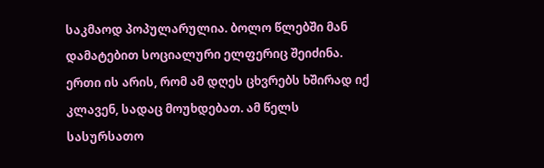საკმაოდ პოპულარულია. ბოლო წლებში მან დამატებით სოციალური ელფერიც შეიძინა.
ერთი ის არის, რომ ამ დღეს ცხვრებს ხშირად იქ კლავენ, სადაც მოუხდებათ. ამ წელს სასურსათო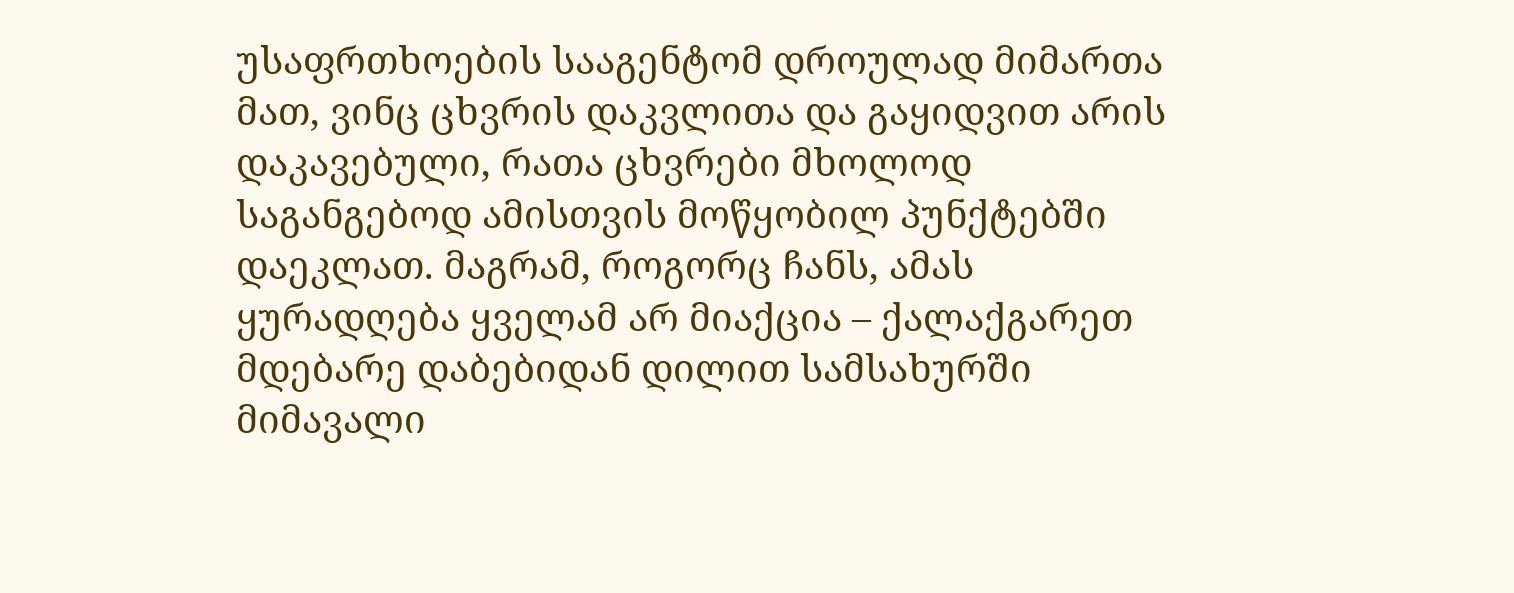უსაფრთხოების სააგენტომ დროულად მიმართა მათ, ვინც ცხვრის დაკვლითა და გაყიდვით არის დაკავებული, რათა ცხვრები მხოლოდ საგანგებოდ ამისთვის მოწყობილ პუნქტებში დაეკლათ. მაგრამ, როგორც ჩანს, ამას ყურადღება ყველამ არ მიაქცია – ქალაქგარეთ მდებარე დაბებიდან დილით სამსახურში მიმავალი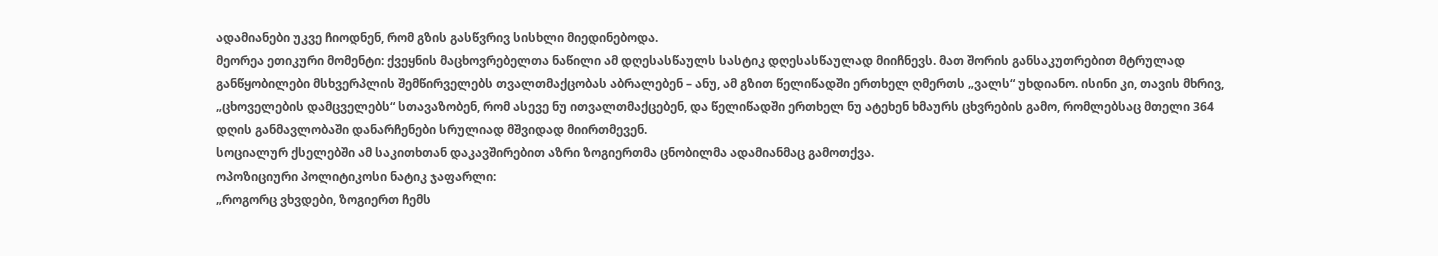ადამიანები უკვე ჩიოდნენ, რომ გზის გასწვრივ სისხლი მიედინებოდა.
მეორეა ეთიკური მომენტი: ქვეყნის მაცხოვრებელთა ნაწილი ამ დღესასწაულს სასტიკ დღესასწაულად მიიჩნევს. მათ შორის განსაკუთრებით მტრულად განწყობილები მსხვერპლის შემწირველებს თვალთმაქცობას აბრალებენ – ანუ, ამ გზით წელიწადში ერთხელ ღმერთს „ვალს“ უხდიანო. ისინი კი, თავის მხრივ, „ცხოველების დამცველებს“ სთავაზობენ, რომ ასევე ნუ ითვალთმაქცებენ, და წელიწადში ერთხელ ნუ ატეხენ ხმაურს ცხვრების გამო, რომლებსაც მთელი 364 დღის განმავლობაში დანარჩენები სრულიად მშვიდად მიირთმევენ.
სოციალურ ქსელებში ამ საკითხთან დაკავშირებით აზრი ზოგიერთმა ცნობილმა ადამიანმაც გამოთქვა.
ოპოზიციური პოლიტიკოსი ნატიკ ჯაფარლი:
„როგორც ვხვდები, ზოგიერთ ჩემს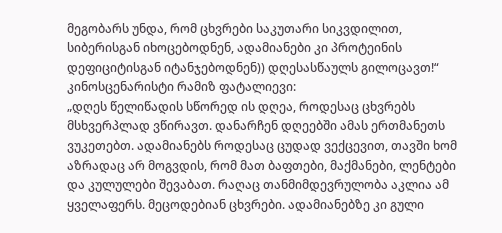მეგობარს უნდა, რომ ცხვრები საკუთარი სიკვდილით, სიბერისგან იხოცებოდნენ, ადამიანები კი პროტეინის დეფიციტისგან იტანჯებოდნენ)) დღესასწაულს გილოცავთ!“
კინოსცენარისტი რამიზ ფატალიევი:
„დღეს წელიწადის სწორედ ის დღეა, როდესაც ცხვრებს მსხვერპლად ვწირავთ. დანარჩენ დღეებში ამას ერთმანეთს ვუკეთებთ. ადამიანებს როდესაც ცუდად ვექცევით, თავში ხომ აზრადაც არ მოგვდის, რომ მათ ბაფთები, მაქმანები, ლენტები და კულულები შევაბათ. რაღაც თანმიმდევრულობა აკლია ამ ყველაფერს. მეცოდებიან ცხვრები. ადამიანებზე კი გული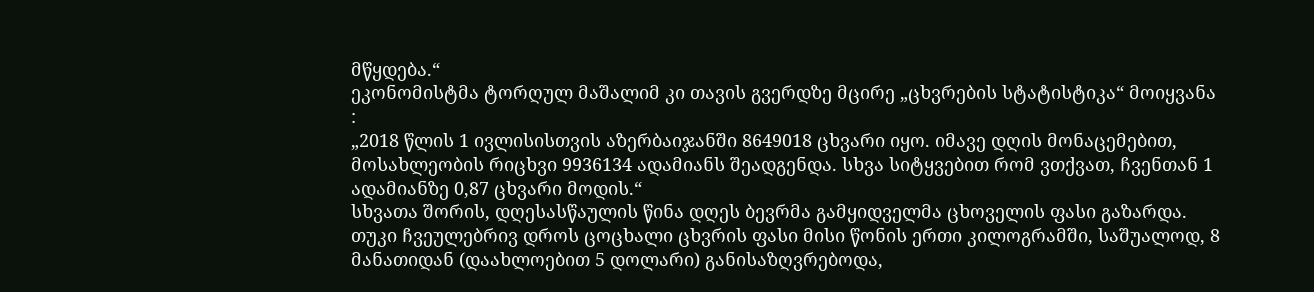მწყდება.“
ეკონომისტმა ტორღულ მაშალიმ კი თავის გვერდზე მცირე „ცხვრების სტატისტიკა“ მოიყვანა :
„2018 წლის 1 ივლისისთვის აზერბაიჯანში 8649018 ცხვარი იყო. იმავე დღის მონაცემებით, მოსახლეობის რიცხვი 9936134 ადამიანს შეადგენდა. სხვა სიტყვებით რომ ვთქვათ, ჩვენთან 1 ადამიანზე 0,87 ცხვარი მოდის.“
სხვათა შორის, დღესასწაულის წინა დღეს ბევრმა გამყიდველმა ცხოველის ფასი გაზარდა. თუკი ჩვეულებრივ დროს ცოცხალი ცხვრის ფასი მისი წონის ერთი კილოგრამში, საშუალოდ, 8 მანათიდან (დაახლოებით 5 დოლარი) განისაზღვრებოდა,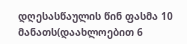დღესასწაულის წინ ფასმა 10 მანათს(დაახლოებით 6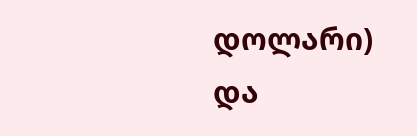დოლარი) და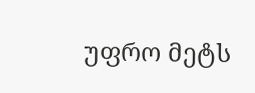უფრო მეტს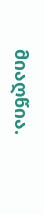მიაღწია.